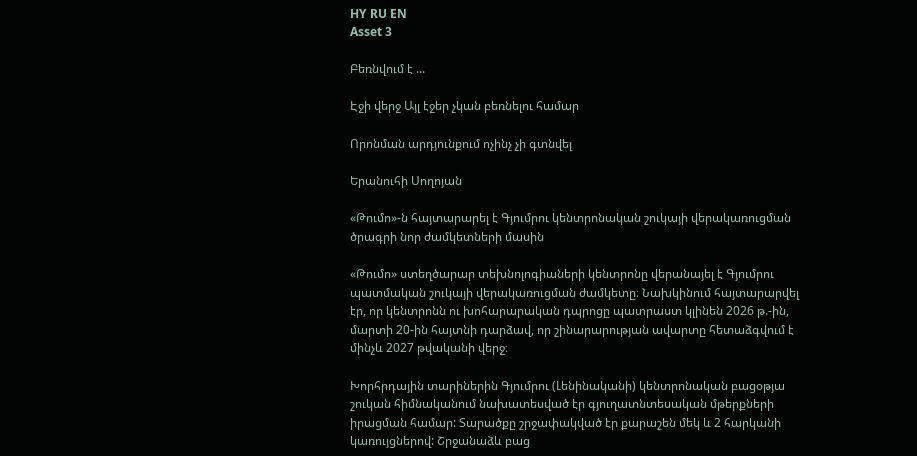HY RU EN
Asset 3

Բեռնվում է ...

Էջի վերջ Այլ էջեր չկան բեռնելու համար

Որոնման արդյունքում ոչինչ չի գտնվել

Երանուհի Սողոյան

«Թումո»-ն հայտարարել է Գյումրու կենտրոնական շուկայի վերակառուցման ծրագրի նոր ժամկետների մասին

«Թումո» ստեղծարար տեխնոլոգիաների կենտրոնը վերանայել է Գյումրու պատմական շուկայի վերակառուցման ժամկետը։ Նախկինում հայտարարվել էր, որ կենտրոնն ու խոհարարական դպրոցը պատրաստ կլինեն 2026 թ.-ին, մարտի 20-ին հայտնի դարձավ, որ շինարարության ավարտը հետաձգվում է մինչև 2027 թվականի վերջ։

Խորհրդային տարիներին Գյումրու (Լենինականի) կենտրոնական բացօթյա շուկան հիմնականում նախատեսված էր գյուղատնտեսական մթերքների իրացման համար: Տարածքը շրջափակված էր քարաշեն մեկ և 2 հարկանի կառույցներով: Շրջանաձև բաց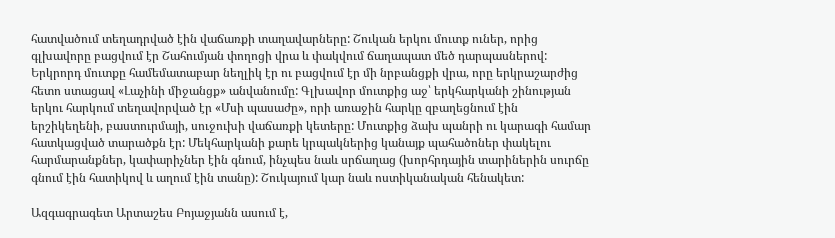հատվածում տեղադրված էին վաճառքի տաղավարները: Շուկան երկու մուտք ուներ, որից գլխավորը բացվում էր Շահումյան փողոցի վրա և փակվում ճաղապատ մեծ դարպասներով: Երկրորդ մուտքը համեմատաբար նեղլիկ էր ու բացվում էր մի նրբանցքի վրա, որը երկրաշարժից հետո ստացավ «Լաչինի միջանցք» անվանումը: Գլխավոր մուտքից աջ՝ երկհարկանի շինության երկու հարկում տեղավորված էր «Մսի պասաժը», որի առաջին հարկը զբաղեցնում էին  երշիկեղենի, բաստուրմայի, սուջուխի վաճառքի կետերը: Մուտքից ձախ պանրի ու կարագի համար հատկացված տարածքն էր: Մեկհարկանի քարե կրպակներից կանայք պահածոներ փակելու հարմարանքներ, կափարիչներ էին գնում, ինչպես նաև սրճաղաց (խորհրդային տարիներին սուրճը գնում էին հատիկով և աղում էին տանը): Շուկայում կար նաև ոստիկանական հենակետ:

Ազգագրագետ Արտաշես Բոյաջյանն ասում է,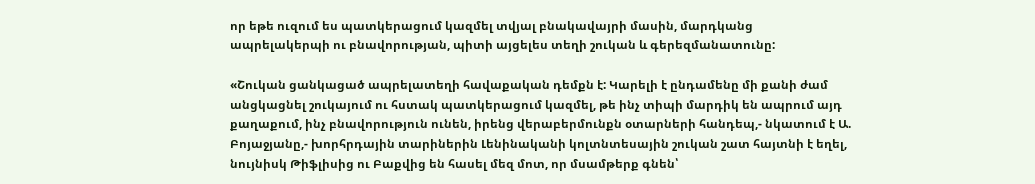որ եթե ուզում ես պատկերացում կազմել տվյալ բնակավայրի մասին, մարդկանց ապրելակերպի ու բնավորության, պիտի այցելես տեղի շուկան և գերեզմանատունը:

«Շուկան ցանկացած ապրելատեղի հավաքական դեմքն է: Կարելի է ընդամենը մի քանի ժամ անցկացնել շուկայում ու հստակ պատկերացում կազմել, թե ինչ տիպի մարդիկ են ապրում այդ քաղաքում, ինչ բնավորություն ունեն, իրենց վերաբերմունքն օտարների հանդեպ,- նկատում է Ա. Բոյաջյանը,- խորհրդային տարիներին Լենինականի կոլտնտեսային շուկան շատ հայտնի է եղել, նույնիսկ Թիֆլիսից ու Բաքվից են հասել մեզ մոտ, որ մսամթերք գնեն՝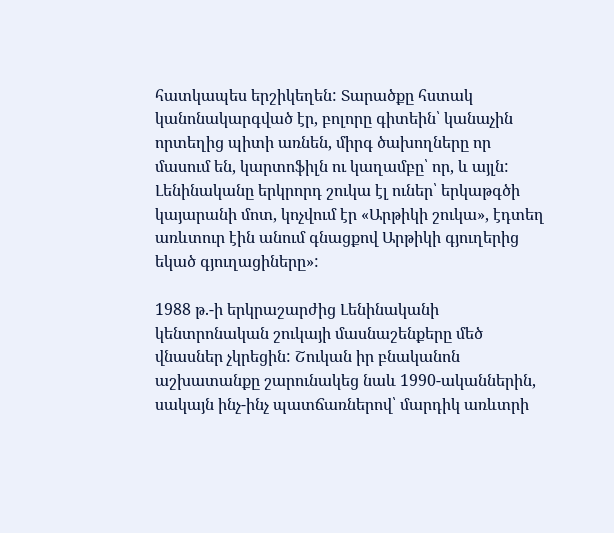հատկապես երշիկեղեն: Տարածքը հստակ կանոնակարգված էր, բոլորը գիտեին՝ կանաչին որտեղից պիտի առնեն, միրգ ծախողները որ մասում են, կարտոֆիլն ու կաղամբը՝ որ, և այլն: Լենինականը երկրորդ շուկա էլ ուներ՝ երկաթգծի կայարանի մոտ, կոչվում էր «Արթիկի շուկա», էդտեղ առևտուր էին անում գնացքով Արթիկի գյուղերից եկած գյուղացիները»:

1988 թ.-ի երկրաշարժից Լենինականի կենտրոնական շուկայի մասնաշենքերը մեծ վնասներ չկրեցին: Շուկան իր բնականոն աշխատանքը շարունակեց նաև 1990-ականներին, սակայն ինչ-ինչ պատճառներով՝ մարդիկ առևտրի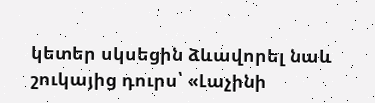կետեր սկսեցին ձևավորել նաև շուկայից դուրս՝ «Լաչինի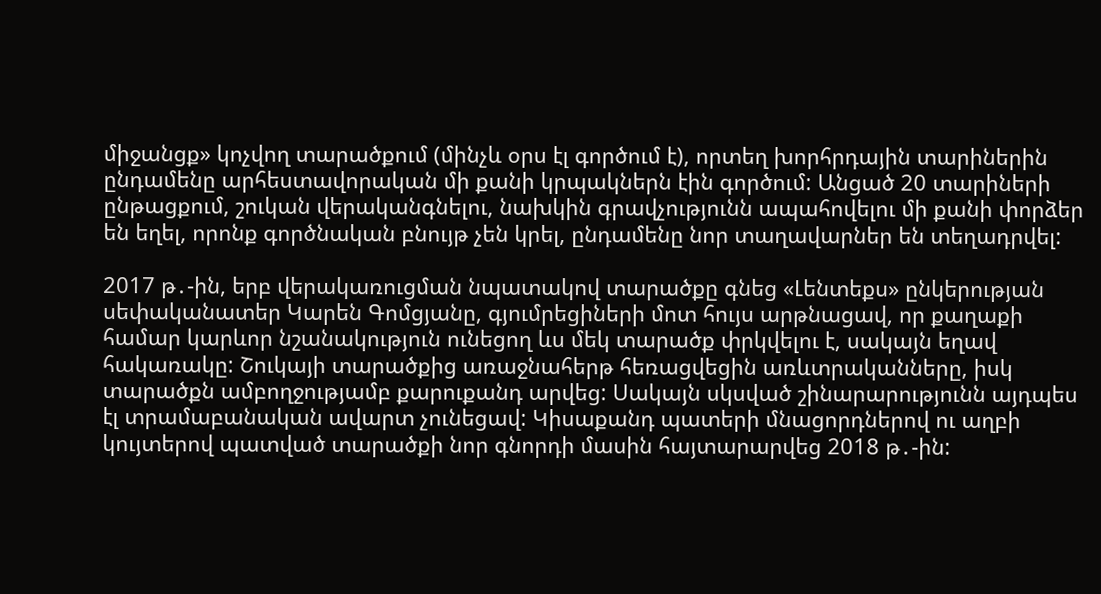միջանցք» կոչվող տարածքում (մինչև օրս էլ գործում է), որտեղ խորհրդային տարիներին ընդամենը արհեստավորական մի քանի կրպակներն էին գործում: Անցած 20 տարիների ընթացքում, շուկան վերականգնելու, նախկին գրավչությունն ապահովելու մի քանի փորձեր են եղել, որոնք գործնական բնույթ չեն կրել, ընդամենը նոր տաղավարներ են տեղադրվել:

2017 թ․-ին, երբ վերակառուցման նպատակով տարածքը գնեց «Լենտեքս» ընկերության սեփականատեր Կարեն Գոմցյանը, գյումրեցիների մոտ հույս արթնացավ, որ քաղաքի համար կարևոր նշանակություն ունեցող ևս մեկ տարածք փրկվելու է, սակայն եղավ հակառակը: Շուկայի տարածքից առաջնահերթ հեռացվեցին առևտրականները, իսկ տարածքն ամբողջությամբ քարուքանդ արվեց: Սակայն սկսված շինարարությունն այդպես էլ տրամաբանական ավարտ չունեցավ: Կիսաքանդ պատերի մնացորդներով ու աղբի կույտերով պատված տարածքի նոր գնորդի մասին հայտարարվեց 2018 թ․-ին: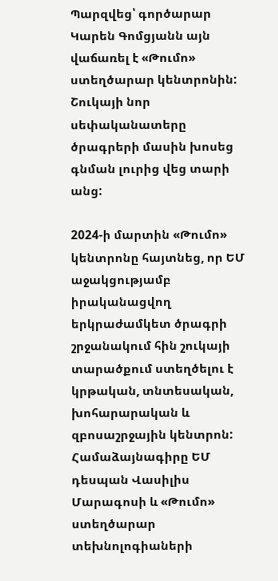Պարզվեց՝ գործարար Կարեն Գոմցյանն այն վաճառել է «Թումո» ստեղծարար կենտրոնին: Շուկայի նոր սեփականատերը ծրագրերի մասին խոսեց գնման լուրից վեց տարի անց:

2024-ի մարտին «Թումո» կենտրոնը հայտնեց, որ ԵՄ աջակցությամբ իրականացվող երկրաժամկետ ծրագրի շրջանակում հին շուկայի տարածքում ստեղծելու է կրթական, տնտեսական, խոհարարական և զբոսաշրջային կենտրոն: Համաձայնագիրը ԵՄ դեսպան Վասիլիս Մարագոսի և «Թումո» ստեղծարար տեխնոլոգիաների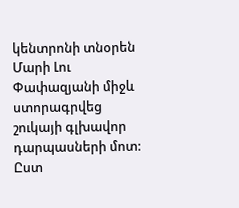կենտրոնի տնօրեն Մարի Լու Փափազյանի միջև ստորագրվեց շուկայի գլխավոր դարպասների մոտ: Ըստ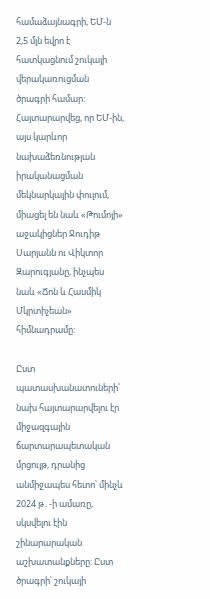համաձայնագրի, ԵՄ-ն 2,5 մլն եվրո է հատկացնում շուկայի վերակառուցման ծրագրի համար: Հայտարարվեց, որ ԵՄ-ին, այս կարևոր նախաձեռնության իրականացման մեկնարկային փուլում, միացել են նաև «Թումոյի» աջակիցներ Ջուդիթ Սարյանն ու Վիկտոր Զարուգյանը, ինչպես նաև «Ճոն և Հասմիկ Մկրտիչեան» հիմնադրամը:

Ըստ պատասխանատուների՝ նախ հայտարարվելու էր միջազգային ճարտարապետական մրցույթ, դրանից անմիջապես հետո՝ մինչև 2024 թ․-ի ամառը, սկսվելու էին շինարարական աշխատանքները: Ըստ ծրագրի՝ շուկայի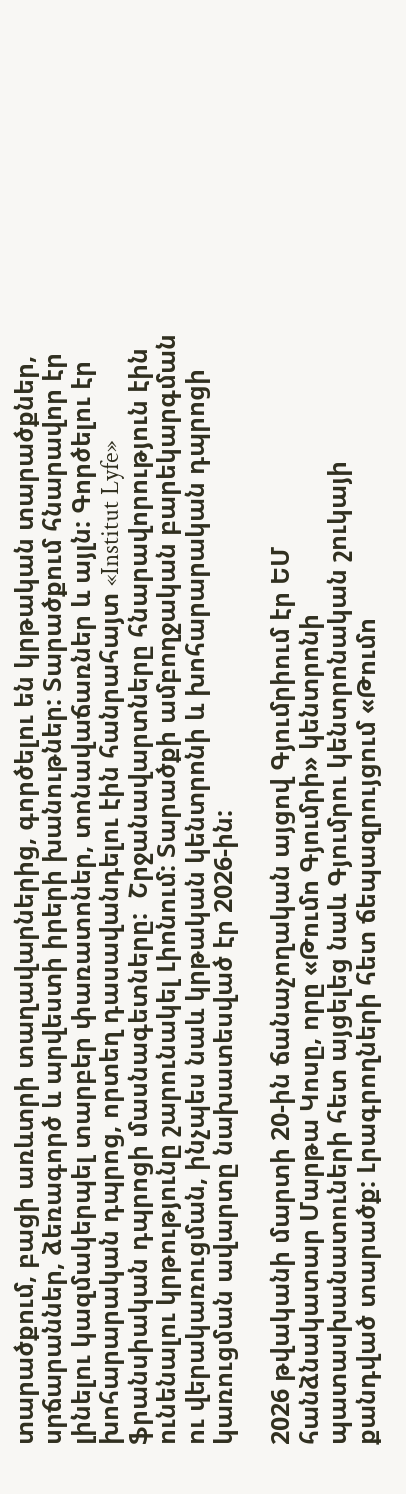տարածքում, բացի առևտրի տաղավարներից, գործելու են կրթական տարածքներ, սրճարաններ, ձեռագործ և արվեստի իրերի խանութներ: Տարածքում հնարավոր էր լինելու կազմակերպել տարբեր փառատոներ, տոնավաճառներ և այլն: Գործելու էր խոհարարական դպրոց, որտեղ դասավանդելու էին հանրահայտ «Institut Lyfe» ֆրանսիական դպրոցի մասնագետները:  Շրջանավարտները հնարավորություն էին ունենալու կրթությունը շարունակել Լիոնում: Տարածքի ամբողջական բարեկարգման ու վերակառուցման, ինչպես նաև կրթական կենտրոնի և խոհարարական դպրոցի կառուցման ավարտը նախատեսված էր 2026-ին:

2026 թվականի մարտի 20-ին ճանաչողական այցով Գյումրիում էր ԵՄ հանձնակատար Մարթա Կոսը, որը «Թումո Գյումրի» կենտրոնի պատասխանատուների հետ այցելեց նաև Գյումրու կենտրոնական շուկայի քանդված տարածք: Լրագրողների հետ ճեպազրույցում «Թումո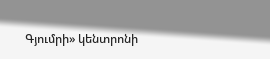Գյումրի» կենտրոնի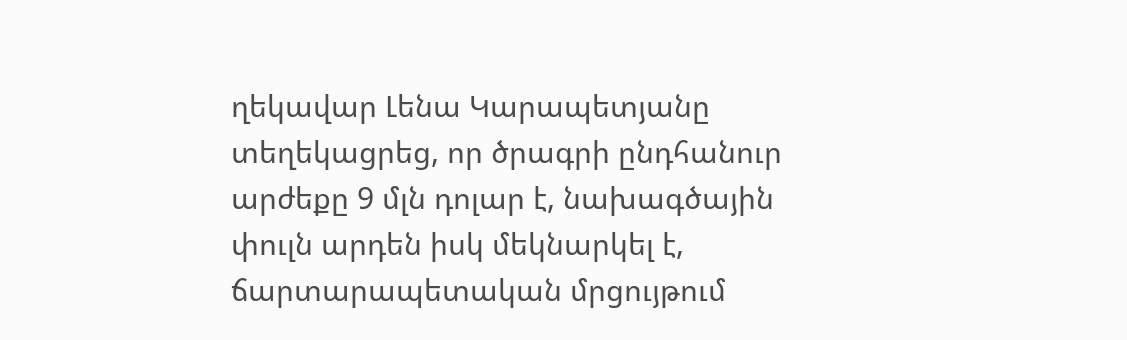ղեկավար Լենա Կարապետյանը տեղեկացրեց, որ ծրագրի ընդհանուր արժեքը 9 մլն դոլար է, նախագծային փուլն արդեն իսկ մեկնարկել է, ճարտարապետական մրցույթում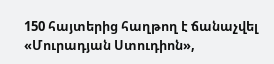150 հայտերից հաղթող է ճանաչվել «Մուրադյան Ստուդիոն»,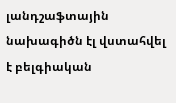լանդշաֆտային նախագիծն էլ վստահվել է բելգիական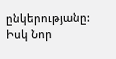ընկերությանը: Իսկ Նոր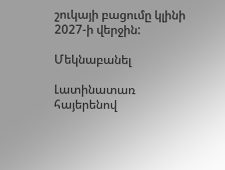շուկայի բացումը կլինի 2027-ի վերջին:

Մեկնաբանել

Լատինատառ հայերենով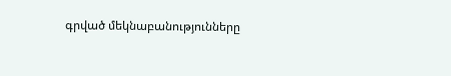գրված մեկնաբանությունները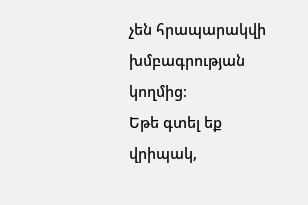չեն հրապարակվի խմբագրության կողմից։
Եթե գտել եք վրիպակ,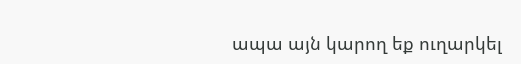ապա այն կարող եք ուղարկել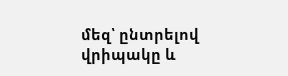մեզ՝ ընտրելով վրիպակը և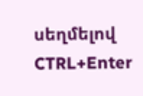սեղմելով CTRL+Enter